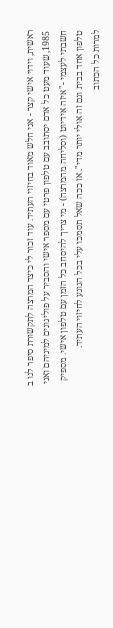ראשית, וידוי אישי קצר - אני חלש מאוד בחיזוי העתיד. עוד זכור לי כיצד המרצה לתקשורת סיפר לנו ב 1985, שעוד מעט כל אדם יסתובב עם טלפון פרטי עם מספר אישי והסביר על פוליגונים למיניהם ואני חשבתי לעצמי -"איזה אידיוט (וסליחה מהמרצה) - מי צריך להיסחב כל הזמן עם טלפון אישי. מספיק טלפון אחד בבית וגם זה אולי יותר מדי". אז ככה שאל תסמכו עלי בכל הנוגע לחיזוי העתיד.
למרות כל הכתוב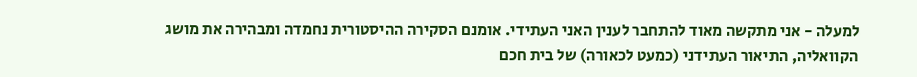למעלה - אני מתקשה מאוד להתחבר לענין האני העתידי. אומנם הסקירה ההיסטורית נחמדה ומבהירה את מושג הקוואליה, התיאור העתידני (כמעט לכאורה) של בית חכם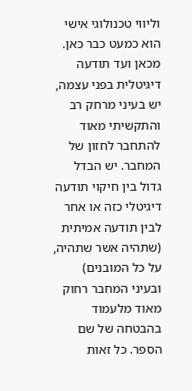וליווי טכנולוגי אישי הוא כמעט כבר כאן. מכאן ועד תודעה דיגיטלית בפני עצמה, יש בעיני מרחק רב והתקשיתי מאוד להתחבר לחזון של המחבר. יש הבדל גדול בין חיקוי תודעה דיגיטלי כזה או אחר לבין תודעה אמיתית (שתהיה אשר שתהיה, על כל המובנים) ובעיני המחבר רחוק מאוד מלעמוד בהבטחה של שם הספר. כל זאות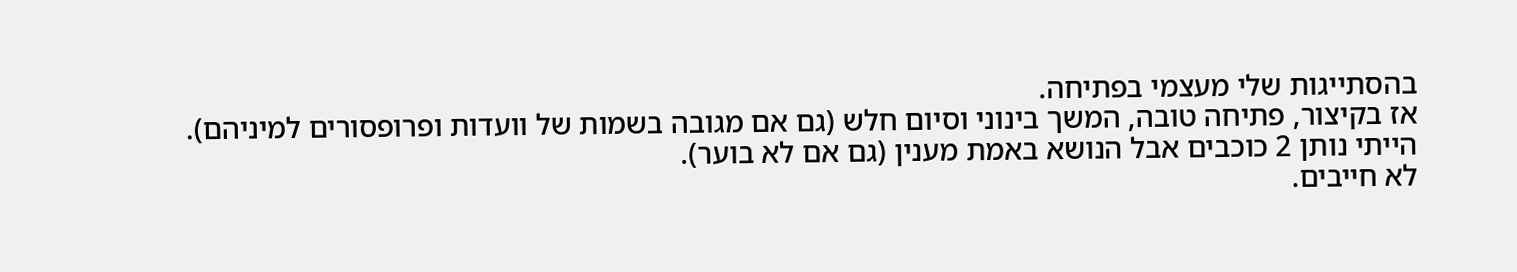בהסתייגות שלי מעצמי בפתיחה.
אז בקיצור, פתיחה טובה, המשך בינוני וסיום חלש (גם אם מגובה בשמות של וועדות ופרופסורים למיניהם).
הייתי נותן 2 כוכבים אבל הנושא באמת מענין (גם אם לא בוער).
לא חייבים.